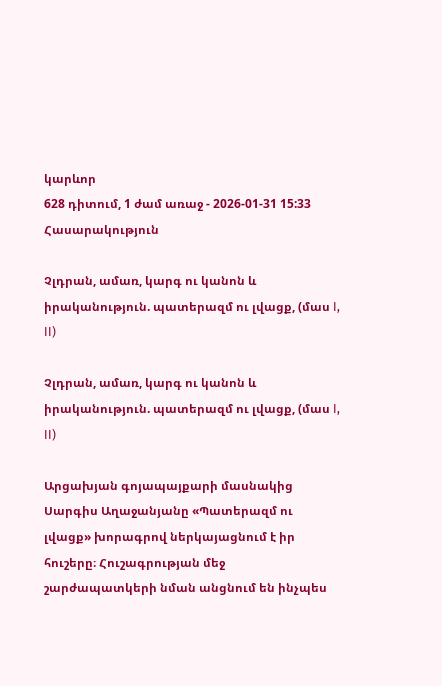կարևոր
628 դիտում, 1 ժամ առաջ - 2026-01-31 15:33
Հասարակություն

Չլդրան, ամառ, կարգ ու կանոն և իրականություն. պատերազմ ու լվացք, (մաս I, II)

Չլդրան, ամառ, կարգ ու կանոն և իրականություն. պատերազմ ու լվացք, (մաս I, II)

Արցախյան գոյապայքարի մասնակից Սարգիս Աղաջանյանը «Պատերազմ ու լվացք» խորագրով ներկայացնում է իր հուշերը։ Հուշագրության մեջ շարժապատկերի նման անցնում են ինչպես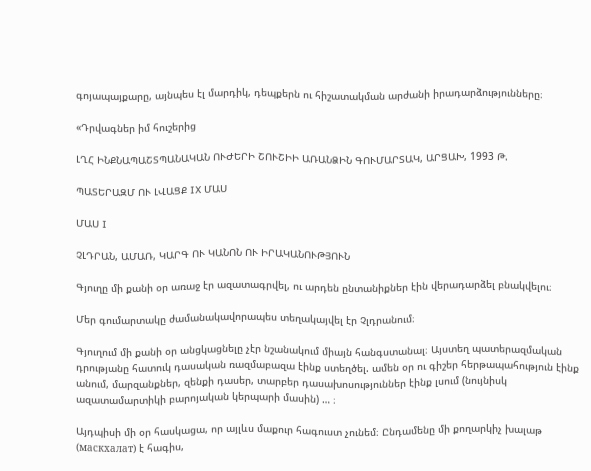գոյապայքարը, այնպես էլ մարդիկ, դեպքերն ու հիշատակման արժանի իրադարձությունները։

«Դրվագներ իմ հուշերից

ԼՂՀ ԻՆՔՆԱՊԱՇՏՊԱՆԱԿԱՆ ՈՒԺԵՐԻ ՇՈՒՇԻԻ ԱՌԱՆՁԻՆ ԳՈՒՄԱՐՏԱԿ, ԱՐՑԱԽ, 1993 Թ.

ՊԱՏԵՐԱԶՄ ՈՒ ԼՎԱՑՔ IX ՄԱՍ

ՄԱՍ I

ՉԼԴՐԱՆ, ԱՄԱՌ, ԿԱՐԳ ՈՒ ԿԱՆՈՆ ՈՒ ԻՐԱԿԱՆՈՒԹՅՈՒՆ

Գյուղը մի քանի օր առաջ էր ազատագրվել, ու արդեն ընտանիքներ էին վերադարձել բնակվելու։

Մեր գումարտակը ժամանակավորապես տեղակայվել էր Չլդրանում։

Գյուղում մի քանի օր անցկացնելը չէր նշանակում միայն հանգստանալ։ Այստեղ պատերազմական դրությանը հատուկ դասական ռազմաբազա էինք ստեղծել. ամեն օր ու գիշեր հերթապահություն էինք անում, մարզանքներ, զենքի դասեր, տարբեր դասախոսություններ էինք լսում (նույնիսկ ազատամարտիկի բարոյական կերպարի մասին) … ։

Այդպիսի մի օր հասկացա, որ այլևս մաքուր հագուստ չունեմ։ Ընդամենը մի քողարկիչ խալաթ (маскхалат) է հագիս,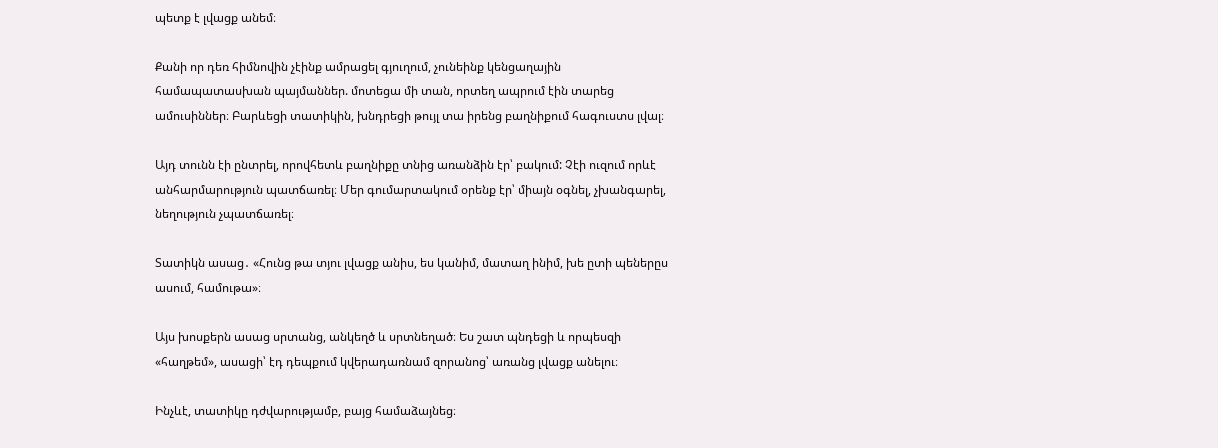պետք է լվացք անեմ։

Քանի որ դեռ հիմնովին չէինք ամրացել գյուղում, չունեինք կենցաղային համապատասխան պայմաններ. մոտեցա մի տան, որտեղ ապրում էին տարեց ամուսիններ։ Բարևեցի տատիկին, խնդրեցի թույլ տա իրենց բաղնիքում հագուստս լվալ։

Այդ տունն էի ընտրել, որովհետև բաղնիքը տնից առանձին էր՝ բակում: Չէի ուզում որևէ անհարմարություն պատճառել։ Մեր գումարտակում օրենք էր՝ միայն օգնել, չխանգարել, նեղություն չպատճառել։

Տատիկն ասաց․ «Հունց թա տյու լվացք անիս, ես կանիմ, մատաղ ինիմ, խե ըտի պեներըս ասում, համութա»։

Այս խոսքերն ասաց սրտանց, անկեղծ և սրտնեղած։ Ես շատ պնդեցի և որպեսզի «հաղթեմ», ասացի՝ էդ դեպքում կվերադառնամ զորանոց՝ առանց լվացք անելու։

Ինչևէ, տատիկը դժվարությամբ, բայց համաձայնեց։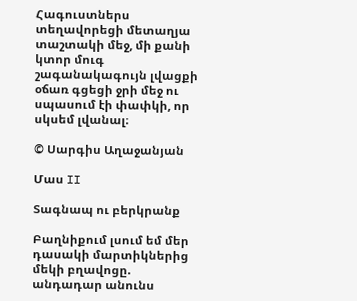Հագուստներս տեղավորեցի մետաղյա տաշտակի մեջ, մի քանի կտոր մուգ շագանակագույն լվացքի օճառ գցեցի ջրի մեջ ու սպասում էի փափկի, որ սկսեմ լվանալ։

© Սարգիս Աղաջանյան

Մաս II

Տագնապ ու բերկրանք

Բաղնիքում լսում եմ մեր դասակի մարտիկներից մեկի բղավոցը. անդադար անունս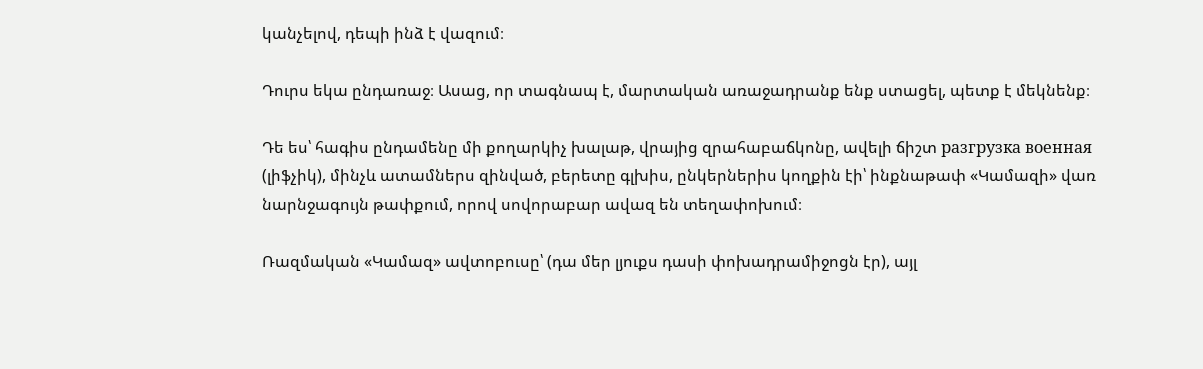կանչելով, դեպի ինձ է վազում։

Դուրս եկա ընդառաջ։ Ասաց, որ տագնապ է, մարտական առաջադրանք ենք ստացել, պետք է մեկնենք։

Դե ես՝ հագիս ընդամենը մի քողարկիչ խալաթ, վրայից զրահաբաճկոնը, ավելի ճիշտ разгрузка военная (լիֆչիկ), մինչև ատամներս զինված, բերետը գլխիս, ընկերներիս կողքին էի՝ ինքնաթափ «Կամազի» վառ նարնջագույն թափքում, որով սովորաբար ավազ են տեղափոխում։

Ռազմական «Կամազ» ավտոբուսը՝ (դա մեր լյուքս դասի փոխադրամիջոցն էր), այլ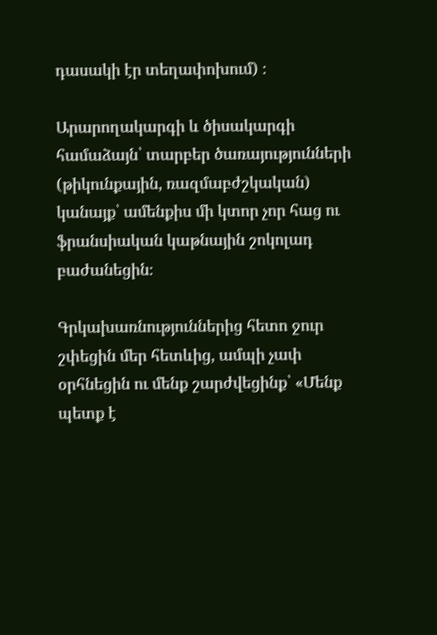դասակի էր տեղափոխում) ։

Արարողակարգի և ծիսակարգի համաձայն՝ տարբեր ծառայությունների (թիկունքային, ռազմաբժշկական) կանայք՝ ամենքիս մի կտոր չոր հաց ու ֆրանսիական կաթնային շոկոլադ բաժանեցին։

Գրկախառնություններից հետո ջուր շփեցին մեր հետևից, ամպի չափ օրհնեցին ու մենք շարժվեցինք՝ «Մենք պետք է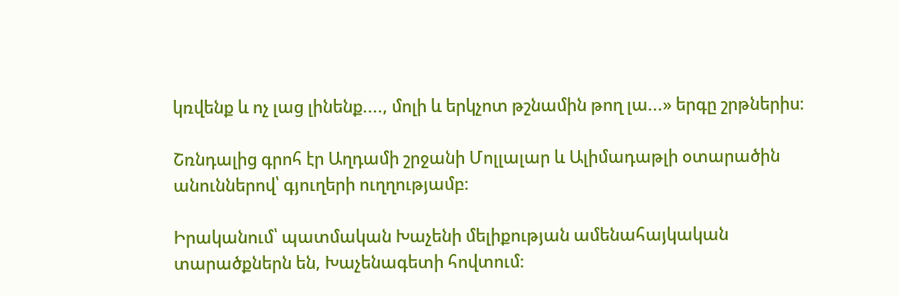կռվենք և ոչ լաց լինենք...., մոլի և երկչոտ թշնամին թող լա...» երգը շրթներիս։

Շռնդալից գրոհ էր Աղդամի շրջանի Մոլլալար և Ալիմադաթլի օտարածին անուններով՝ գյուղերի ուղղությամբ։

Իրականում՝ պատմական Խաչենի մելիքության ամենահայկական տարածքներն են, Խաչենագետի հովտում: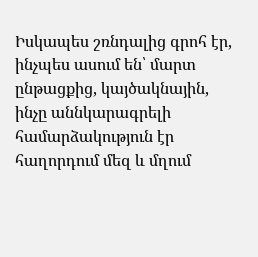Իսկապես շռնդալից գրոհ էր, ինչպես ասում են՝ մարտ ընթացքից, կայծակնային, ինչը աննկարագրելի համարձակություն էր հաղորդում մեզ և մղում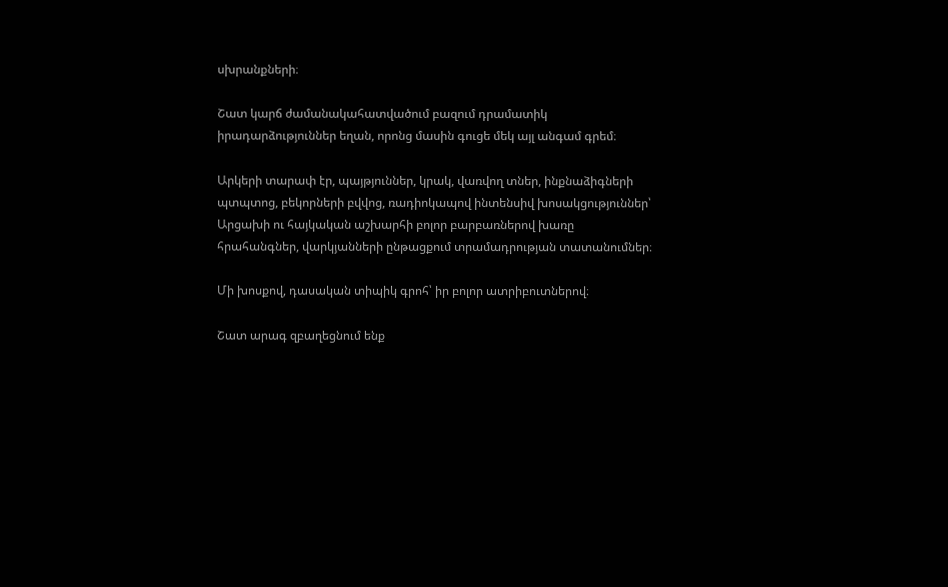սխրանքների։

Շատ կարճ ժամանակահատվածում բազում դրամատիկ իրադարձություններ եղան, որոնց մասին գուցե մեկ այլ անգամ գրեմ։

Արկերի տարափ էր, պայթյուններ, կրակ, վառվող տներ, ինքնաձիգների պտպտոց, բեկորների բվվոց, ռադիոկապով ինտենսիվ խոսակցություններ՝ Արցախի ու հայկական աշխարհի բոլոր բարբառներով խառը հրահանգներ, վարկյանների ընթացքում տրամադրության տատանումներ։

Մի խոսքով, դասական տիպիկ գրոհ՝ իր բոլոր ատրիբուտներով։

Շատ արագ զբաղեցնում ենք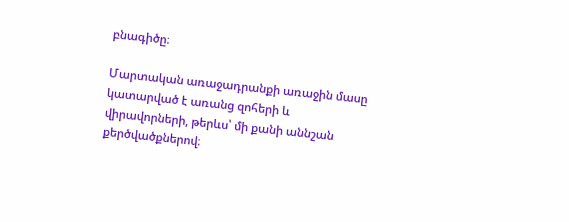բնագիծը։

Մարտական առաջադրանքի առաջին մասը կատարված է առանց զոհերի և վիրավորների, թերևս՝ մի քանի աննշան քերծվածքներով։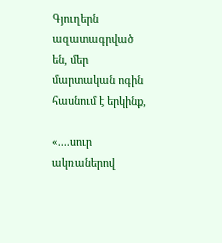Գյուղերն ազատագրված են, մեր մարտական ոգին հասնում է երկինք,

«....սուր ակռաներով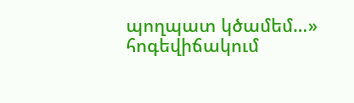պողպատ կծամեմ…» հոգեվիճակում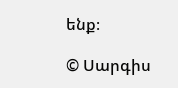ենք։

© Սարգիս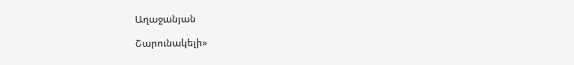Աղաջանյան

Շարունակելի»